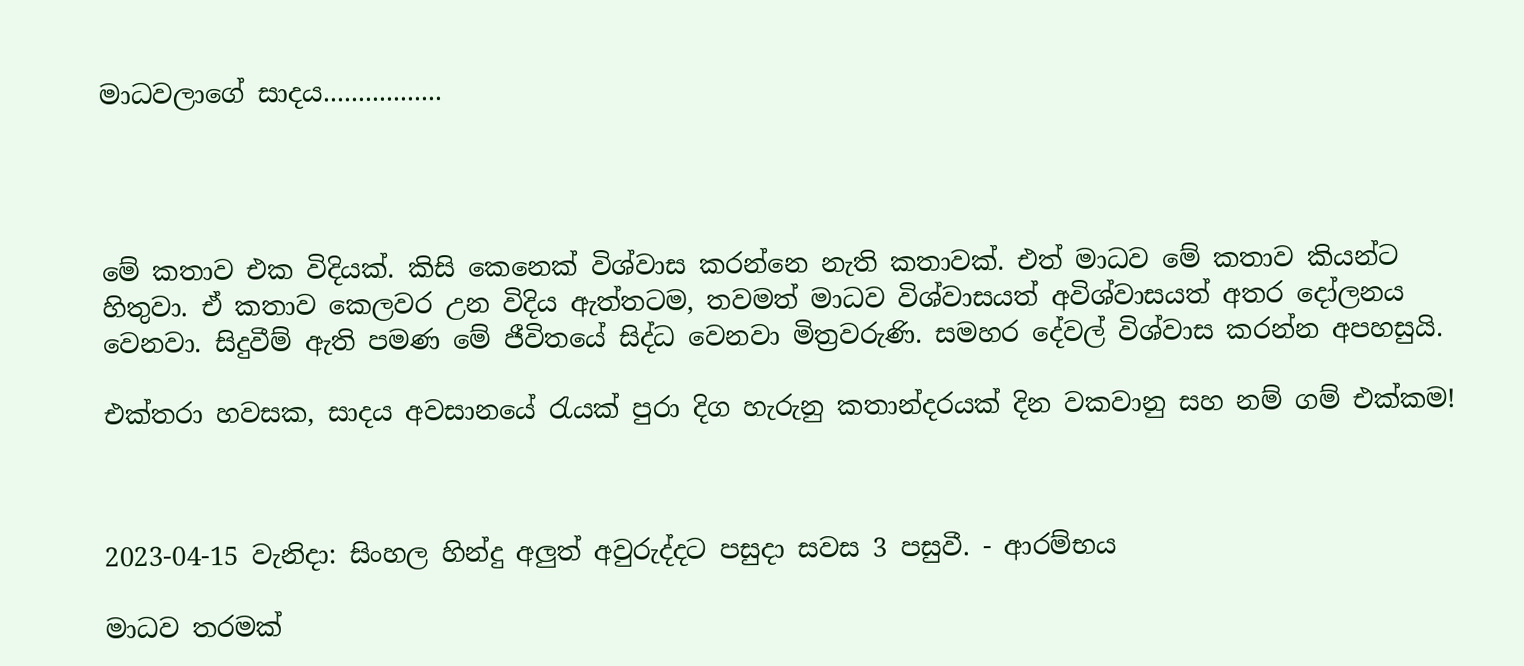මාධවලාගේ සාදය.................




මේ කතාව එක විදියක්. කිසි කෙනෙක් විශ්වාස කරන්නෙ නැති කතාවක්. එත් මාධව මේ කතාව කියන්ට හිතුවා. ඒ කතාව කෙලවර උන විදිය ඇත්තටම, තවමත් මාධව විශ්වාසයත් අවිශ්වාසයත් අතර දෝලනය වෙනවා. සිදුවීම් ඇති පමණ මේ ජීවිතයේ සිද්ධ වෙනවා මිත්‍රවරුණි. සමහර දේවල් විශ්වාස කරන්න අපහසුයි.

එක්තරා හවසක, සාදය අවසානයේ රැයක් පුරා දිග හැරුනු කතාන්දරයක් දින වකවානු සහ නම් ගම් එක්කම!



2023-04-15 වැනිදා: සිංහල හින්දු අලුත් අවුරුද්දට පසුදා සවස 3 පසුවී. - ආරම්භය

මාධව තරමක්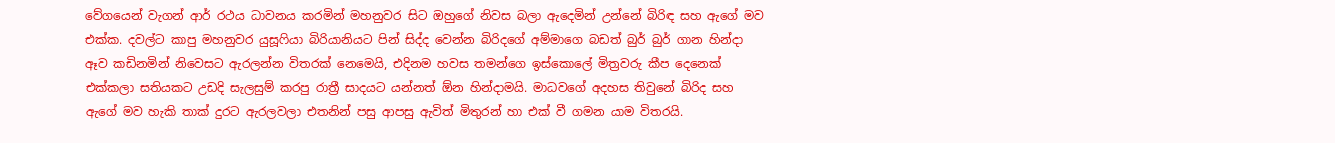වේගයෙන් වැගන් ආර් රථය ධාවනය කරමින් මහනුවර සිට ඔහුගේ නිවස බලා ඇදෙමින් උන්නේ බිරිඳ සහ ඇගේ මව එක්ක. දවල්ට කාපු මහනුවර යුසූෆියා බිරියානියට පින් සිද්ද වෙන්න බිරිදගේ අම්මාගෙ බඩත් බුර් බුර් ගාන හින්දා ඈව කඩිනමින් නිවෙසට ඇරලන්න විතරක් නෙමෙයි, එදිනම හවස තමන්ගෙ ඉස්කොලේ මිත්‍රවරු කීප දෙනෙක් එක්කලා සතියකට උඩදි සැලසුම් කරපු රාත්‍රී සාදයට යන්නත් ඕන හින්දාමයි. මාධවගේ අදහස තිවුනේ බිරිද සහ ඇගේ මව හැකි තාක් දුරට ඇරලවලා එතනින් පසු ආපසු ඇවිත් මිතුරන් හා එක් වී ගමන යාම විතරයි.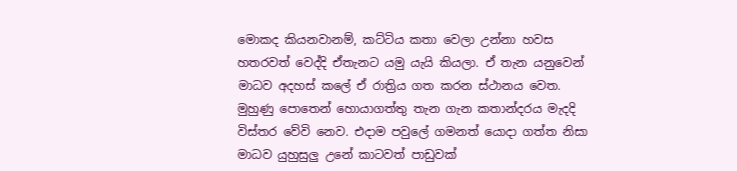මොකද කියනවානම්, කට්ටිය කතා වෙලා උන්නා හවස හතරවත් වෙද්දි ඒතැනට යමු යැයි කියලා. ඒ තැන යනුවෙන් මාධව අදහස් කලේ ඒ රාත්‍රිය ගත කරන ස්ථානය වෙත. මුහුණු පොතෙන් හොයාගත්තු තැන ගැන කතාන්දරය මැදදි විස්තර වේවි නෙව. එදාම පවුලේ ගමනත් යොදා ගත්ත නිසා මාධව යුහුසුලු උනේ කාටවත් පාඩුවක්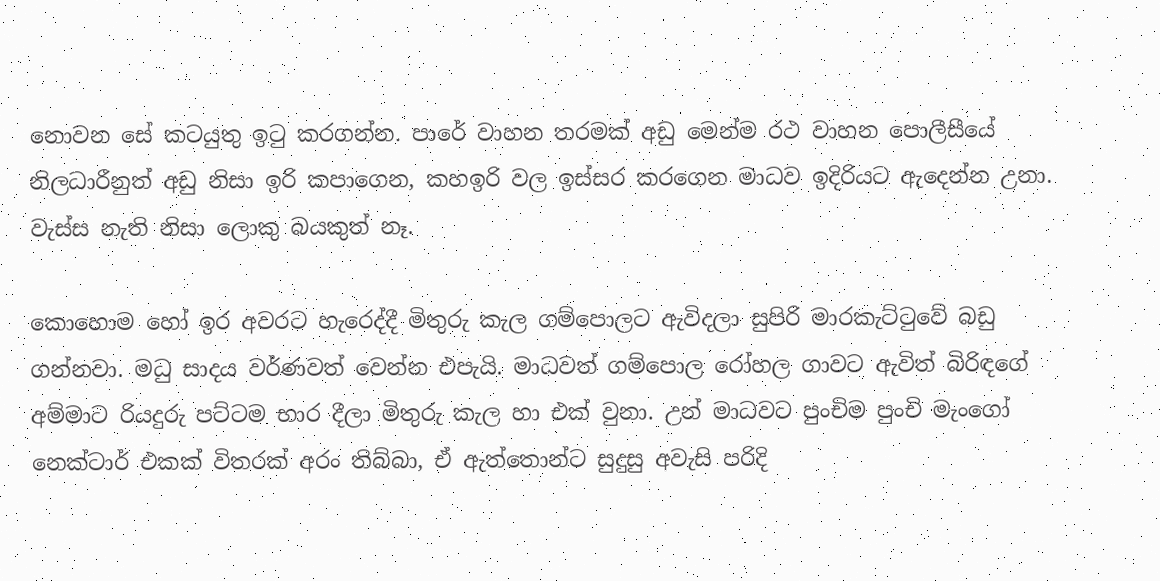නොවන සේ කටයුතු ඉටු කරගන්න. පාරේ වාහන තරමක් අඩු මෙන්ම රථ වාහන පොලීසීයේ නිලධාරීනුත් අඩු නිසා ඉරි කපාගෙන, කහඉරි වල ඉස්සර කරගෙන මාධව ඉදිරියට ඇදෙන්න උනා. වැස්ස නැති නිසා ලොකු බයකුත් නෑ.

කොහොම හෝ ඉර අවරට හැරෙද්දී මිතුරු කැල ගම්පොලට ඇවිදලා සුපිරි මාරකැට්ටුවේ බඩු ගන්නවා. මධු සාදය වර්ණවත් වෙන්න එපැයි. මාධවත් ගම්පොල රෝහල ගාවට ඇවිත් බිරිඳගේ අම්මාට රියදුරු පට්ටම භාර දීලා මිතුරු කැල හා එක් වුනා. උන් මාධවට පුංචිම පුංචි මැංගෝ නෙක්ටාර් එකක් විතරක් අරං තිබ්බා, ඒ ඇත්තොන්ට සුදුසු අවැසි පරිදි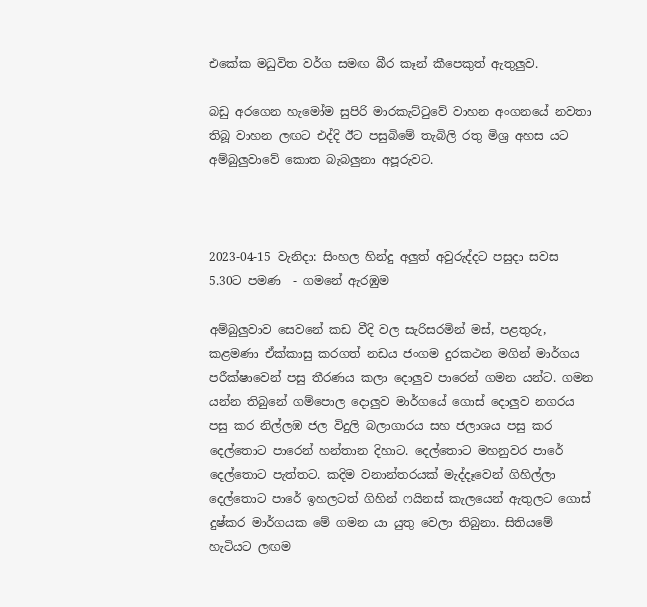එකේක මධුවිත වර්ග සමඟ බීර කෑන් කීපෙකුත් ඇතුලුව.

බඩු අරගෙන හැමෝම සුපිරි මාරකැට්ටුවේ වාහන අංගනයේ නවතා තිබූ වාහන ලඟට එද්දි ඊට පසුබිමේ තැබිලි රතු මිශ්‍ර අහස යට අම්බුලුවාවේ කොත බැබලුනා අපූරුවට.



2023-04-15 වැනිදා: සිංහල හින්දු අලුත් අවුරුද්දට පසුදා සවස 5.30ට පමණ  - ගමනේ ඇරඹුම

අම්බුලුවාව සෙවනේ කඩ වීදි වල සැරිසරමින් මස්, පළතුරු, කළමණා ඒක්කාසු කරගත් නඩය ජංගම දුරකථන මගින් මාර්ගය පරීක්ෂාවෙන් පසු තීරණය කලා දොලුව පාරෙන් ගමන යන්ට. ගමන යන්න තිබුනේ ගම්පොල දොලුව මාර්ගයේ ගොස් දොලුව නගරය පසු කර නිල්ලඹ ජල විදුලි බලාගාරය සහ ජලාශය පසු කර දෙල්තොට පාරෙන් හන්තාන දිහාට. දෙල්තොට මහනුවර පාරේ දෙල්තොට පැත්තට. කදිම වනාන්තරයක් මැද්දෑවෙන් ගිහිල්ලා දෙල්තොට පාරේ ඉහලටත් ගිහින් ෆයිනස් කැලයෙන් ඇතුලට ගොස් දුෂ්කර මාර්ගයක මේ ගමන යා යුතු වෙලා තිබුනා. සිතියමේ හැටියට ලඟම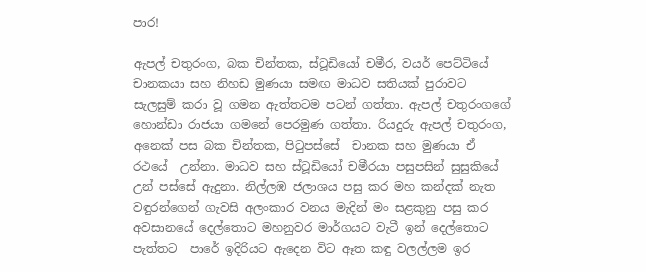පාර!

ඇපල් චතුරංග, බක චින්තක, ස්ටූඩියෝ චමීර, වයර් පෙට්ටියේ චානකයා සහ නිහඩ මුණයා සමඟ මාධව සතියක් පුරාවට සැලසුම් කරා වූ ගමන ඇත්තටම පටන් ගත්තා. ඇපල් චතුරංගගේ හොන්ඩා රාජයා ගමනේ පෙරමුණ ගත්තා. රියදුරු ඇපල් චතුරංග, අනෙක් පස බක චින්තක, පිටුපස්සේ  චානක සහ මුණයා ඒ රථයේ  උන්නා. මාධව සහ ස්ටූඩියෝ චමීරයා පසුපසින් සුසුකියේ උන් පස්සේ ඇදුනා. නිල්ලඹ ජලාශය පසු කර මහ කන්දක් නැත වඳුරන්ගෙන් ගැවසි අලංකාර වනය මැදින් මං සළකුනු පසු කර අවසානයේ දෙල්තොට මහනුවර මාර්ගයට වැටී ඉන් දෙල්තොට පැත්තට  පාරේ ඉදිරියට ඇදෙන විට ඈත කඳු වලල්ලම ඉර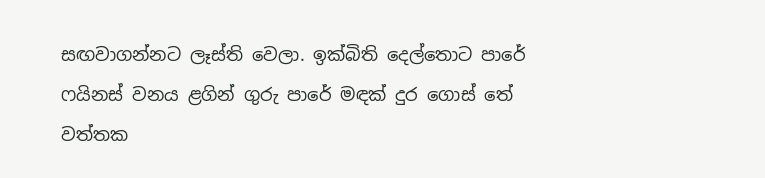සඟවාගන්නට ලෑස්ති වෙලා. ඉක්බිති දෙල්තොට පාරේ ෆයිනස් වනය ළගින් ගුරු පාරේ මඳක් දුර ගොස් තේ වත්තක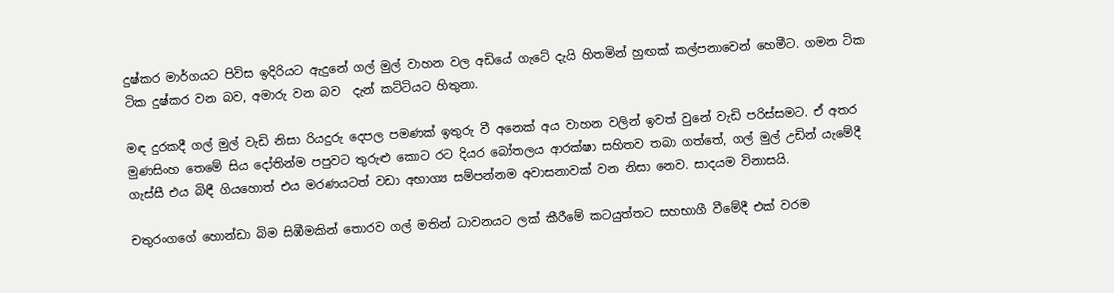දුෂ්කර මාර්ගයට පිවිස ඉදිරියට ඇදුනේ ගල් මුල් වාහන වල අඩියේ ගැටේ දැයි හිතමින් හුඟක් කල්පනාවෙන් හෙමීට. ගමන ටික ටික දුෂ්කර වන බව, අමාරු වන බව  දැන් කට්ටියට හිතුනා.

මඳ දුරකදී ගල් මුල් වැඩි නිසා රියදුරු දෙපල පමණක් ඉතුරු වී අනෙක් අය වාහන වලින් ඉවත් වුනේ වැඩි පරිස්සමට. ඒ අතර මුණසිංහ තෙමේ සිය දෝතින්ම පපුවට තුරුළු කොට රට දියර බෝතලය ආරක්ෂා සහිතව තබා ගත්තේ, ගල් මුල් උඩින් යැමේදී ගැස්සී එය බිඳී ගියහොත් එය මරණයටත් වඩා අභාග්‍ය සම්පන්නම අවාසනාවක් වන නිසා නෙව. සාදයම විනාසයි.

චතුරංගගේ හොන්ඩා බිම සිඹීමකින් තොරව ගල් මතින් ධාවනයට ලක් කීරීමේ කටයුත්තට සහභාගී වීමේදී එක් වරම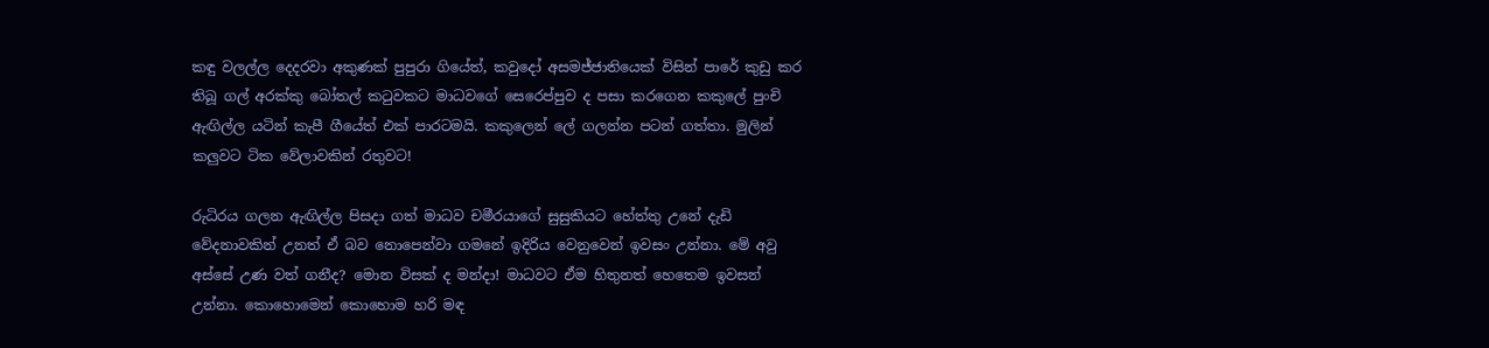කඳු වලල්ල දෙදරවා අකුණක් පුපුරා ගියේත්, කවුදෝ අසමජ්ජාතියෙක් විසින් පාරේ කුඩු කර තිබූ ගල් අරක්කු බෝතල් කටුවකට මාධවගේ සෙරෙප්පුව ද පසා කරගෙන කකුලේ පුංචි ඇඟිල්ල යටින් කැපී ගීයේත් එක් පාරටමයි. කකුලෙන් ලේ ගලන්න පටන් ගත්තා. මුලින් කලුවට ටික වේලාවකින් රතුවට!

රුධිරය ගලන ඇඟිල්ල පිසදා ගත් මාධව චමීරයාගේ සුසුකියට හේත්තු උනේ දැඩි වේදනාවකින් උනත් ඒ බව නොපෙන්වා ගමනේ ඉදිරිය වෙනුවෙන් ඉවසං උන්නා. මේ අවු අස්සේ උණ වත් ගනීද? මොන විසක් ද මන්දා! මාධවට ඒම හිතුනත් හෙතෙම ඉවසන් උන්නා. කොහොමෙන් කොහොම හරි මඳ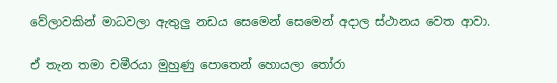වේලාවකින් මාධවලා ඇතුලු නඩය සෙමෙන් සෙමෙන් අදාල ස්ථානය වෙත ආවා.

ඒ තැන තමා චමීරයා මුහුණු පොතෙන් හොයලා තෝරා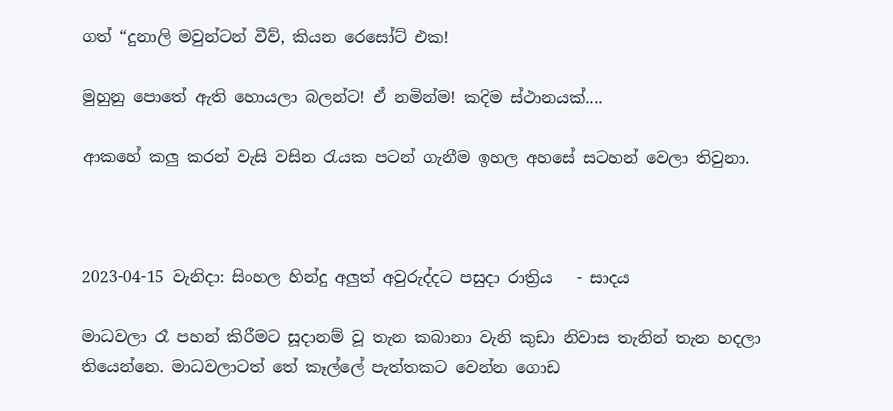ගත් “දුනාලි මවුන්ටන් වීව්, කියන රෙසෝට් එක!

මුහුනු පොතේ ඇති හොයලා බලන්ට! ඒ නමින්ම! කදිම ස්ථානයක්....

ආකහේ කලු කරන් වැසි වසින රැයක පටන් ගැනීම ඉහල අහසේ සටහන් වෙලා තිවුනා.



2023-04-15 වැනිදා: සිංහල හින්දු අලුත් අවුරුද්දට පසුදා රාත්‍රිය   - සාදය

මාධවලා රෑ පහන් කිරීමට සූදානම් වූ තැන කබානා වැනි කුඩා නිවාස තැනින් තැන හදලා තියෙන්නෙ. මාධවලාටත් තේ කෑල්ලේ පැත්තකට වෙන්න ගොඩ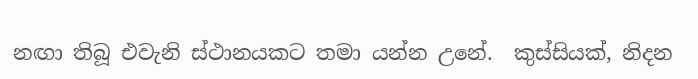නඟා තිබූ එවැනි ස්ථානයකට තමා යන්න උනේ.  කුස්සියක්, නිදන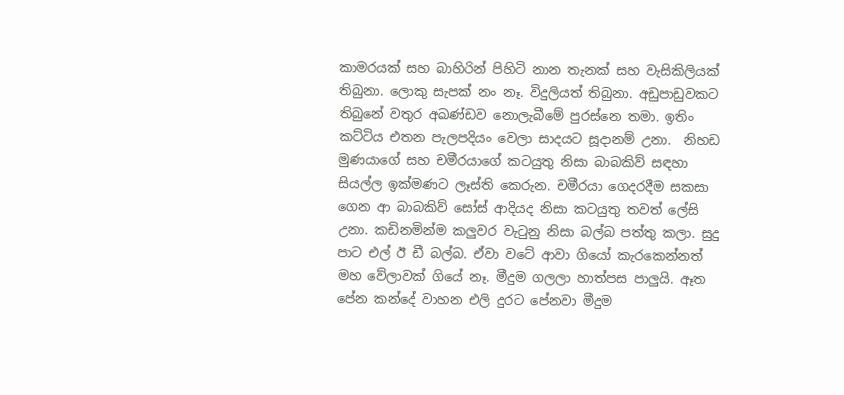කාමරයක් සහ බාහිරින් පිහිටි නාන තැනක් සහ වැසිකිලියක් තිබුනා. ලොකු සැපක් නං නෑ. විදුලියත් තිබුනා. අඩුපාඩුවකට තිබුනේ වතුර අඛණ්ඩව නොලැබීමේ පුරස්නෙ තමා. ඉතිං කට්ටිය එතන පැලපදියං වෙලා සාදයට සූදානම් උනා.  නිහඩ මුණයාගේ සහ චමීරයාගේ කටයුතු නිසා බාබකිව් සඳහා සියල්ල ඉක්මණට ලෑස්ති කෙරුන. චමීරයා ගෙදරදීම සකසා ගෙන ආ බාබකිව් සෝස් ආදියද නිසා කටයුතු තවත් ලේසි උනා. කඩිනමින්ම කලුවර වැටුනු නිසා බල්බ පත්තු කලා. සුදු පාට එල් ඊ ඩී බල්බ. ඒවා වටේ ආවා ගියෝ කැරකෙන්නත් මහ වේලාවක් ගියේ නෑ. මීදුම ගලලා හාත්පස පාලුයි. ඈත පේන කන්දේ වාහන එලි දුරට පේනවා මීදුම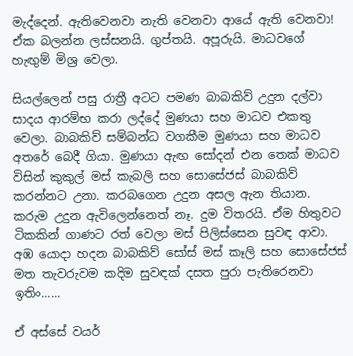මැද්දෙන්. ඇතිවෙනවා නැති වෙනවා ආයේ ඇති වෙනවා! ඒක බලන්න ලස්සනයි. ගුප්තයි. අපූරුයි. මාධවගේ හැඟුම් මිශ්‍ර වෙලා.

සියල්ලෙන් පසු රාත්‍රී අටට පමණ බාබකිව් උදුන දල්වා සාදය ආරම්භ කරා ලද්දේ මුණයා සහ මාධව එකතු වෙලා. බාබකිව් සම්බන්ධ වගකීම මුණයා සහ මාධව අතරේ බෙදී ගියා. මුණයා ඇඟ සෝදන් එන තෙක් මාධව විසින් කුකුල් මස් කැබලි සහ සොසේජස් බාබකිව් කරන්නට උනා. කරබගෙන උදුන අසල ඇන තියාන. කරුම උදුන ඇවිලෙන්නෙත් නෑ. දුම විතරයි. ඒම හිතුවට ටිකකින් ගාණට රත් වෙලා මස් පිලිස්සෙන සුවඳ ආවා. අඹ යොදා හදන බාබකිව් සෝස් මස් කෑලි සහ සොසේජස් මත තැවරුවම කදිම සුවඳක් දසත පුරා පැතිරෙනවා ඉතිං......

ඒ අස්සේ වයර්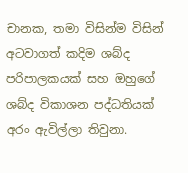චානක, තමා විසින්ම විසින් අටවාගත් කදිම ශබ්ද පරිපාලකයක් සහ ඔහුගේ ශබ්ද විකාශන පද්ධතියක් අරං ඇවිල්ලා තිවුනා.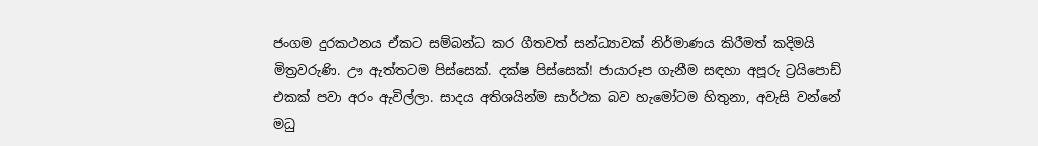ජංගම දුරකථනය ඒකට සම්බන්ධ කර ගීතවත් සන්ධ්‍යාවක් නිර්මාණය කිරීමත් කදිමයි මිත්‍රවරුණි. ඌ ඇත්තටම පිස්සෙක්. දක්ෂ පිස්සෙක්! ජායාරූප ගැනීම සඳහා අපූරු ට්‍රයිපොඩ් එකක් පවා අරං ඇවිල්ලා. සාදය අතිශයින්ම සාර්ථක බව හැමෝටම හිතුනා, අවැසි වන්නේ මධු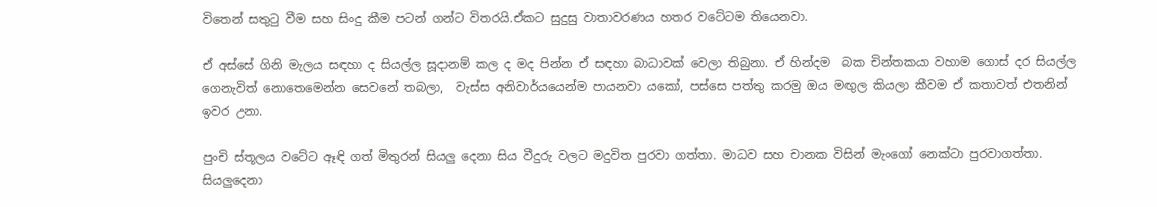විතෙන් සතුටු වීම සහ සිංදු කීම පටන් ගන්ට විතරයි.ඒකට සුදුසු වාතාවරණය හතර වටේටම තියෙනවා.

ඒ අස්සේ ගිනි මැලය සඳහා ද සියල්ල සූදානම් කල ද මද පින්න ඒ සඳහා බාධාවක් වෙලා තිබුනා. ඒ හින්දම  බක චින්තකයා වහාම ගොස් දර සියල්ල ගෙනැවිත් නොතෙමෙන්න සෙවනේ තබලා,  වැස්ස අනිවාර්යයෙන්ම පායනවා යකෝ, පස්සෙ පත්තු කරමු ඔය මඟුල කියලා කීවම ඒ කතාවත් එතනින් ඉවර උනා.

පුංචි ස්තූලය වටේට ඈඳි ගත් මිතුරන් සියලු දෙනා සිය වීදුරු වලට මදුවිත පුරවා ගත්තා. මාධව සහ චානක විසින් මැංගෝ නෙක්ටා පුරවාගත්තා. සියලුදෙනා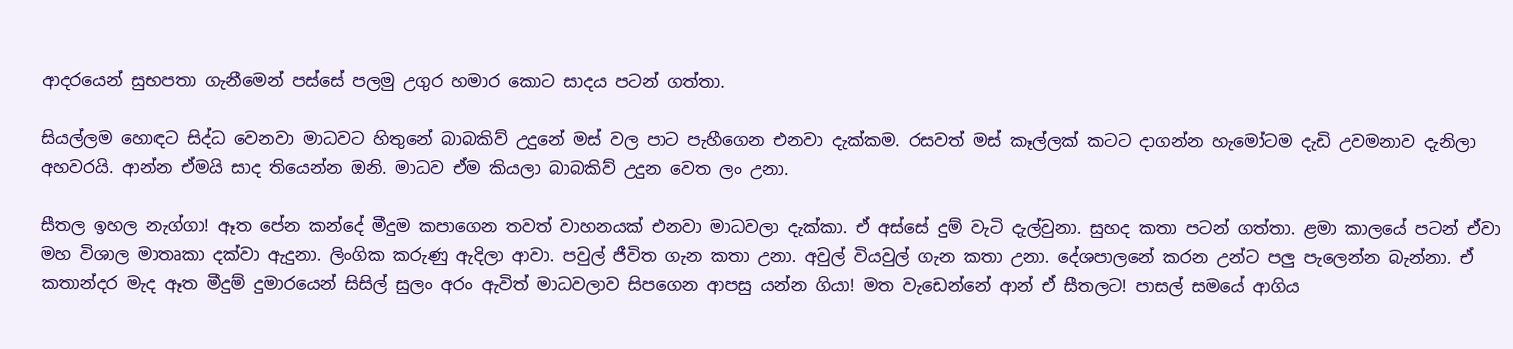ආදරයෙන් සුභපතා ගැනීමෙන් පස්සේ පලමු උගුර හමාර කොට සාදය පටන් ගත්තා.

සියල්ලම හොඳට සිද්ධ වෙනවා මාධවට හිතුනේ බාබකිව් උදුනේ මස් වල පාට පැහීගෙන එනවා දැක්කම. රසවත් මස් කෑල්ලක් කටට දාගන්න හැමෝටම දැඩි උවමනාව දැනිලා අහවරයි. ආන්න ඒමයි සාද තියෙන්න ඔනි. මාධව ඒම කියලා බාබකිව් උදුන වෙත ලං උනා.

සීතල ඉහල නැග්ගා! ඈත පේන කන්දේ මීදුම කපාගෙන තවත් වාහනයක් එනවා මාධවලා දැක්කා. ඒ අස්සේ දුම් වැටි දැල්වුනා. සුහද කතා පටන් ගත්තා. ළමා කාලයේ පටන් ඒවා මහ විශාල මාතෘකා දක්වා ඇදුනා. ලිංගික කරුණු ඇදිලා ආවා. පවුල් ජීවිත ගැන කතා උනා. අවුල් වියවුල් ගැන කතා උනා. දේශපාලනේ කරන උන්ට පලු පැලෙන්න බැන්නා. ඒ කතාන්දර මැද ඈත මීදුම් දුමාරයෙන් සිසිල් සුලං අරං ඇවිත් මාධවලාව සිපගෙන ආපසු යන්න ගියා! මත වැඩෙන්නේ ආන් ඒ සීතලට! පාසල් සමයේ ආගිය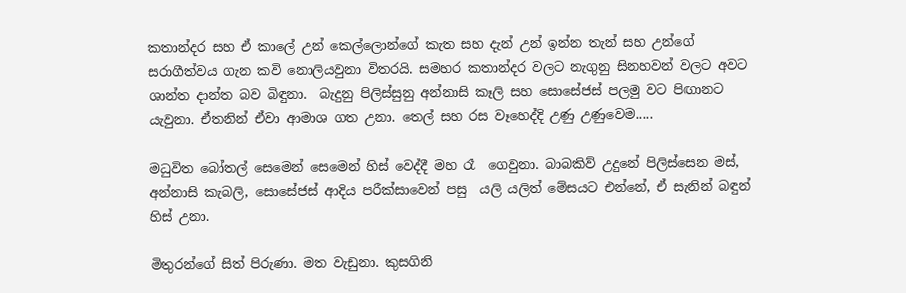කතාන්දර සහ ඒ කාලේ උන් කෙල්ලොන්ගේ කැත සහ දැන් උන් ඉන්න තැන් සහ උන්ගේ සරාගීත්වය ගැන කවි නොලියවුනා විතරයි. සමහර කතාන්දර වලට නැගුනු සිනහවන් වලට අවට ශාන්ත දාන්ත බව බිඳුනා.  බැදුනු පිලිස්සුනු අන්නාසි කෑලි සහ සොසේජස් පලමු වට පිඟානට යැවුනා. ඒතනින් ඒවා ආමාශ ගත උනා. තෙල් සහ රස වෑහෙද්දි උණු උණුවෙම.....

මධුවිත බෝතල් සෙමෙන් සෙමෙන් හිස් වෙද්දී මහ රෑ  ගෙවුනා. බාබකිව් උදුනේ පිලිස්සෙන මස්, අන්නාසි කැබලි, සොසේජස් ආදිය පරීක්සාවෙන් පසු  යලි යලිත් මේසයට එන්නේ, ඒ සැනින් බඳුන් හිස් උනා.

මිතුරන්ගේ සිත් පිරුණා. මත වැඩුනා. කුසගිනි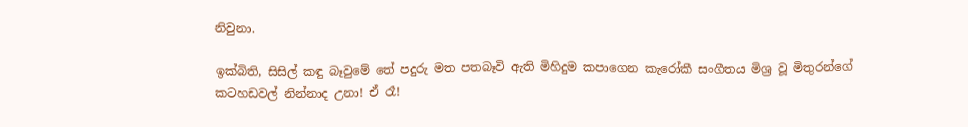නිවුනා.

ඉක්බිති, සිසිල් කඳු බෑවුමේ තේ පදුරු මත පතබෑවි ඇති මිහිදුම කපාගෙන කැරෝකී සංගීතය මිශ්‍ර වූ මිතුරන්ගේ කටහඩවල් නින්නාද උනා! ඒ රෑ!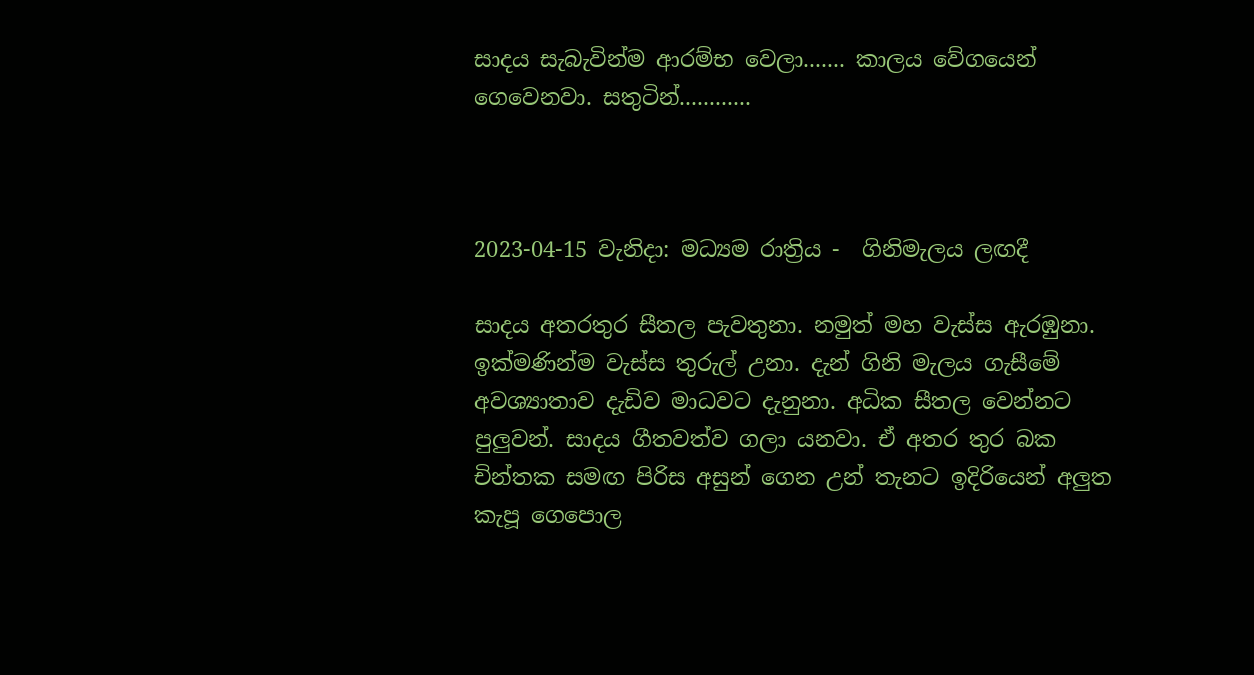සාදය සැබැවින්ම ආරම්භ වෙලා....... කාලය වේගයෙන් ගෙවෙනවා. සතුටින්............



2023-04-15 වැනිදා: මධ්‍යම රාත්‍රිය -  ගිනිමැලය ලඟදී

සාදය අතරතුර සීතල පැවතුනා. නමුත් මහ වැස්ස ඇරඹුනා. ඉක්මණින්ම වැස්ස තුරුල් උනා. දැන් ගිනි මැලය ගැසීමේ අවශ්‍යාතාව දැඩිව මාධවට දැනුනා. අධික සීතල වෙන්නට පුලුවන්. සාදය ගීතවත්ව ගලා යනවා. ඒ අතර තුර බක චින්තක සමඟ පිරිස අසුන් ගෙන උන් තැනට ඉදිරියෙන් අලුත කැපූ ගෙපොල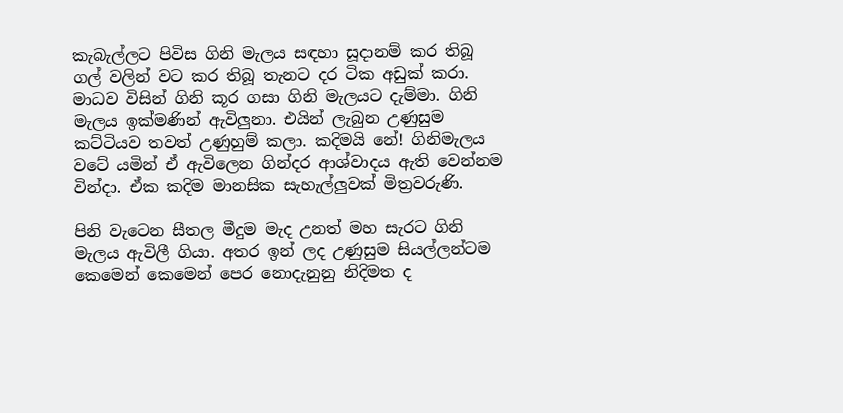කැබැල්ලට පිවිස ගිනි මැලය සඳහා සූදානම් කර තිබූ ගල් වලින් වට කර තිබූ තැනට දර ටික අඩුක් කරා. මාධව විසින් ගිනි කූර ගසා ගිනි මැලයට දැම්මා. ගිනි මැලය ඉක්මණින් ඇවිලුනා. එයින් ලැබුන උණුසුම කට්ටියව තවත් උණුහුම් කලා. කදිමයි නේ! ගිනිමැලය වටේ යමින් ඒ ඇවිලෙන ගින්දර ආශ්වාදය ඇති වෙන්නම වින්දා. ඒක කදිම මානසික සැහැල්ලුවක් මිත්‍රවරුණි.

පිනි වැටෙන සීතල මීදුම මැද උනත් මහ සැරට ගිනි මැලය ඇවිලී ගියා. අතර ඉන් ලද උණුසුම සියල්ලන්ටම කෙමෙන් කෙමෙන් පෙර නොදැනුනු නිදිමත ද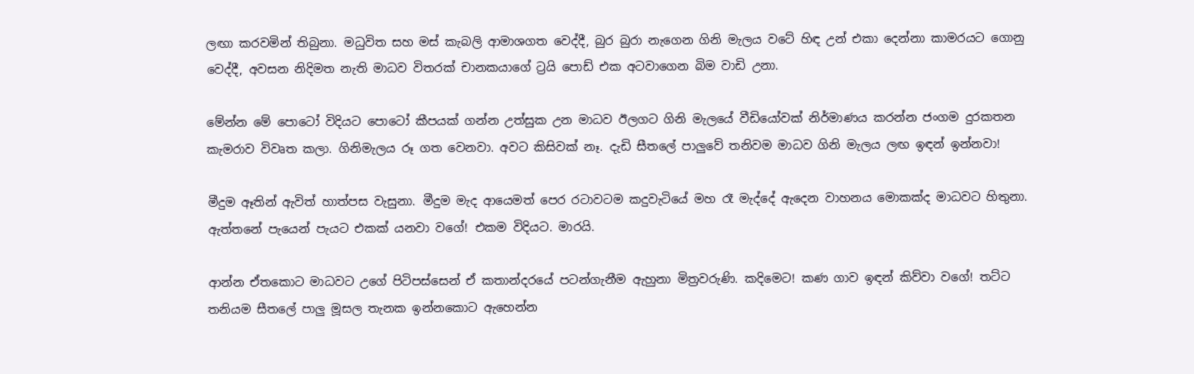ලඟා කරවමින් තිබුනා. මධුවිත සහ මස් කැබලි ආමාශගත වෙද්දී, බුර බුරා නැගෙන ගිනි මැලය වටේ හිඳ උන් එකා දෙන්නා කාමරයට ගොනු වෙද්දී, අවසන නිදිමත නැති මාධව විතරක් චානකයාගේ ට්‍රයි පොඩ් එක අටවාගෙන බිම වාඩි උනා.

මේන්න මේ පොටෝ විදියට පොටෝ කීපයක් ගන්න උත්සුක උන මාධව ඊලගට ගිනි මැලයේ වීඩියෝවක් නිර්මාණය කරන්න ජංගම දුරකතන කැමරාව විවෘත කලා. ගිනිමැලය රූ ගත වෙනවා. අවට කිසිවක් නෑ. දැඩි සීතලේ පාලුවේ තනිවම මාධව ගිනි මැලය ලඟ ඉඳන් ඉන්නවා!

මීදුම ඈතින් ඇවිත් හාත්පස වැසුනා. මීදුම මැද ආයෙමත් පෙර රටාවටම කදුවැටියේ මහ රෑ මැද්දේ ඇදෙන වාහනය මොකක්ද මාධවට හිතුනා. ඇත්තනේ පැයෙන් පැයට එකක් යනවා වගේ! එකම විදියට. මාරයි.

ආන්න ඒතකොට මාධවට උගේ පිටිපස්සෙන් ඒ කතාන්දරයේ පටන්ගැනීම ඇහුනා මිත්‍රවරුණි. කදිමෙට! කණ ගාව ඉඳන් කිව්වා වගේ! තට්ට තනියම සීතලේ පාලු මූසල තැනක ඉන්නකොට ඇහෙන්න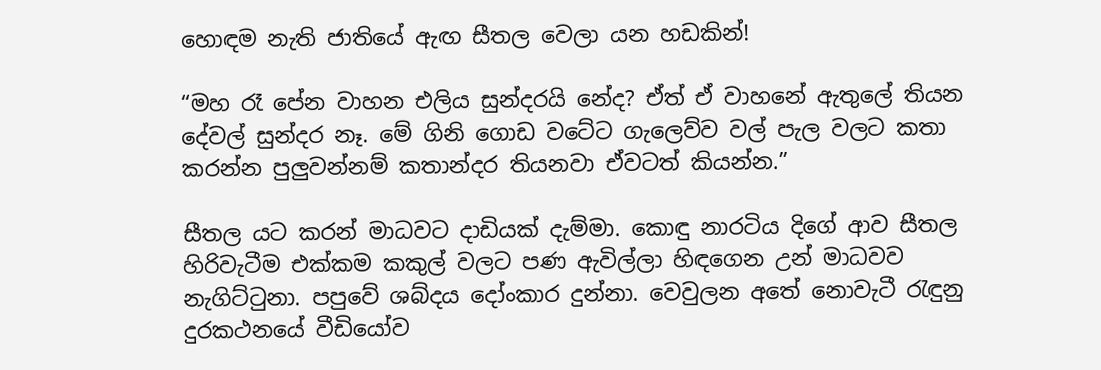හොඳම නැති ජාතියේ ඇඟ සීතල වෙලා යන හඩකින්!

“මහ රෑ පේන වාහන එලිය සුන්දරයි නේද? ඒත් ඒ වාහනේ ඇතුලේ තියන දේවල් සුන්දර නෑ. මේ ගිනි ගොඩ වටේට ගැලෙව්ව වල් පැල වලට කතා කරන්න පුලුවන්නම් කතාන්දර තියනවා ඒවටත් කියන්න.”

සීතල යට කරන් මාධවට දාඩියක් දැම්මා. කොඳු නාරටිය දිගේ ආව සීතල හිරිවැටීම එක්කම කකුල් වලට පණ ඇවිල්ලා හිඳගෙන උන් මාධවව නැගිට්ටුනා. පපුවේ ශබ්දය දෝංකාර දුන්නා. වෙවුලන අතේ නොවැටී රැඳුනු දුරකථනයේ වීඩියෝව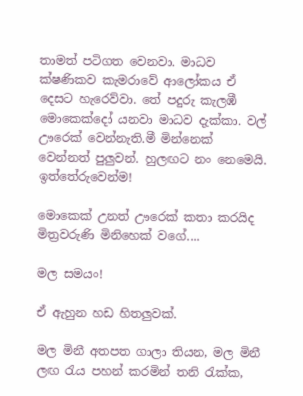තාමත් පටිගත වෙනවා. මාධව ක්ෂණිකව කැමරාවේ ආලෝකය ඒ දෙසට හැරෙව්වා. තේ පදුරු කැලඹී මොකෙක්දෝ යනවා මාධව දැක්කා. වල් ඌරෙක් වෙන්නැති.මී මින්නෙක් වෙන්නත් පුලුවන්. හුලඟට නං නෙමෙයි. ඉත්තේරුවෙන්ම!

මොකෙක් උනත් ඌරෙක් කතා කරයිද මිත්‍රවරුණි මිනිහෙක් වගේ....

මල සමයං!

ඒ ඇහුන හඩ හිතලුවක්.

මල මිනී අතපත ගාලා තියන, මල මිනී ලඟ රැය පහන් කරමින් තනි රැක්ක,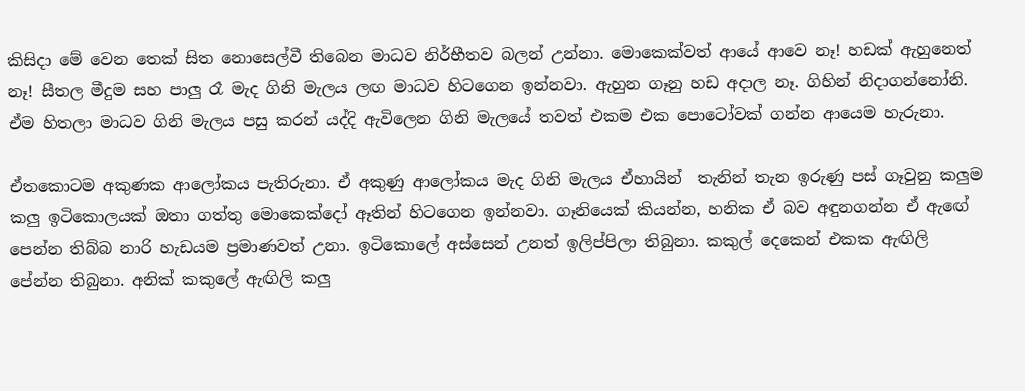කිසිදා මේ වෙන තෙක් සිත නොසෙල්වී තිබෙන මාධව නිර්භීතව බලන් උන්නා. මොකෙක්වත් ආයේ ආවෙ නෑ! හඩක් ඇහුනෙත් නෑ! සීතල මීදුම සහ පාලු රෑ මැද ගිනි මැලය ලඟ මාධව හිටගෙන ඉන්නවා. ඇහුන ගෑනු හඩ අදාල නෑ. ගිහින් නිදාගන්නෝනි. ඒම හිතලා මාධව ගිනි මැලය පසු කරන් යද්දි ඇවිලෙන ගිනි මැලයේ තවත් එකම එක පොටෝවක් ගන්න ආයෙම හැරුනා.

ඒතකොටම අකුණක ආලෝකය පැතිරුනා. ඒ අකුණු ආලෝකය මැද ගිනි මැලය ඒහායින්  තැනින් තැන ඉරුණු පස් ගෑවුනු කලුම කලු ඉටිකොලයක් ඔතා ගත්තු මොකෙක්දෝ ඈතින් හිට‌ගෙන ඉන්නවා. ගෑනියෙක් කියන්න, හනික ඒ බව අඳුනගන්න ඒ ඇඟේ පෙන්න තිබ්බ නාරි හැඩයම ප්‍රමාණවත් උනා. ඉටිකොලේ අස්සෙන් උනත් ඉලිප්පිලා තිබුනා. කකුල් දෙකෙන් එකක ඇඟිලි පේන්න තිබුනා. අනික් කකුලේ ඇඟිලි කලු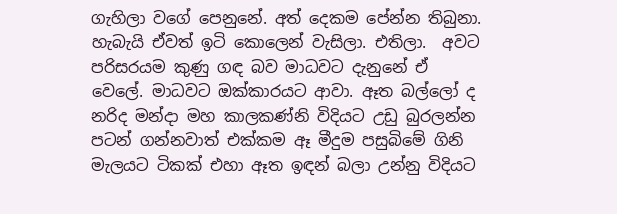ගැහිලා වගේ පෙනුනේ. අත් දෙකම පේන්න තිබුනා. හැබැයි ඒවත් ඉටි කොලෙන් වැසිලා. එතිලා.  අවට පරිසරයම කුණු ගඳ බව මාධවට දැනුනේ ඒ වෙලේ. මාධවට ඔක්කාරයට ආවා. ඈත බල්ලෝ ද නරිද මන්දා මහ කාලකණ්නි විදියට උඩු බුරලන්න පටන් ගන්නවාත් එක්කම ඈ මීදුම පසුබිමේ ගිනි මැලයට ටිකක් එහා ඈත ඉඳන් බලා උන්නු විදියට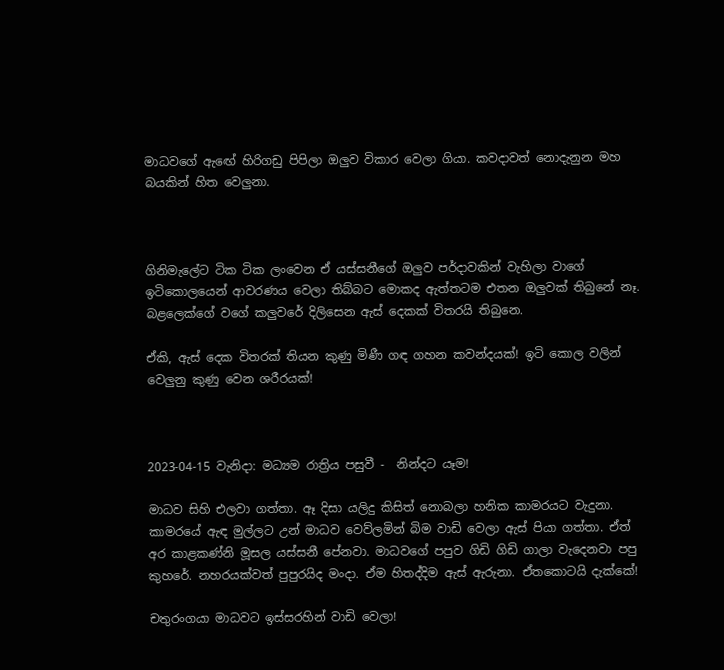මාධවගේ ඇඟේ හිරිගඩු පිපිලා ඔලුව විකාර වෙලා ගියා. කවදාවත් නොදැනුන මහ බයකින් හිත වෙලුනා.



ගිනිමැලේට ටික ටික ලංවෙන ඒ යස්සනීගේ ඔලුව පර්දාවකින් වැහිලා වාගේ ඉටිකොලයෙන් ආවරණය වෙලා තිබ්බට මොකද ඇත්තටම එතන ඔලුවක් තිබුනේ නෑ. බළලෙක්ගේ වගේ කලුවරේ දිලිසෙන ඇස් දෙකක් විතරයි තිබුනෙ.

ඒකි, ඇස් දෙක විතරක් තියන කුණු මිණී ගඳ ගහන කවන්දයක්! ඉටි කොල වලින් වෙලුනු කුණු වෙන ශරීරයක්!



2023-04-15 වැනිදා: මධ්‍යම රාත්‍රිය පසුවී -  නින්දට යෑම!

මාධව සිහි එලවා ගත්තා. ඈ දිසා යලිදු කිසිත් නොබලා හනික කාමරයට වැදුනා. කාමරයේ ඇඳ මුල්ලට උන් මාධව වෙව්ලමින් බිම වාඩි වෙලා ඇස් පියා ගත්තා. ඒත් අර කාළකණ්නි මූසල යස්සනී පේනවා. මාධවගේ පපුව ගිඩි ගිඩි ගාලා වැදෙනවා පපු කුහරේ. නහරයක්වත් පුපුරයිද මංදා. ඒම හිතද්දිම ඇස් ඇරුනා. ඒතකොටයි දැක්කේ!

චතුරංගයා මාධවට ඉස්සරහින් වාඩි වෙලා!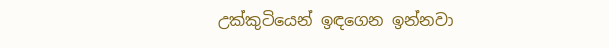උක්කුටියෙන් ඉඳගෙන ඉන්නවා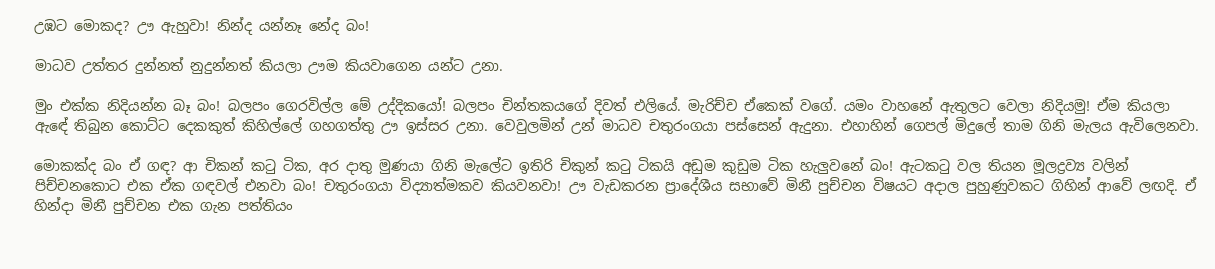උඹට මොකද? ඌ ඇහුවා! නින්ද යන්නෑ නේද බං!

මාධව උත්තර දුන්නත් නුදුන්නත් කියලා ඌම කියවාගෙන යන්ට උනා.

මුං එක්ක නිදියන්න බෑ බං! බලපං ගෙරවිල්ල මේ උද්දිකයෝ! බලපං චින්තකයගේ දිවත් එලියේ. මැරිච්ච ඒකෙක් වගේ. යමං වාහනේ ඇතුලට වෙලා නිදියමු! ඒම කියලා ඇඳේ තිබුන කොට්ට දෙකකුත් කිහිල්ලේ ගහගත්තු ඌ ඉස්සර උනා. වෙවුලමින් උන් මාධව චතුරංගයා පස්සෙන් ඇදුනා. එහාහින් ගෙපල් මිදුලේ තාම ගිනි මැලය ඇවිලෙනවා.

මොකක්ද බං ඒ ගඳ? ආ චිකන් කටු ටික, අර දාතු මුණයා ගිනි මැලේට ඉතිරි චිකුන් කටු ටිකයි අඩුම කුඩුම ටික හැලුවනේ බං! ඇටකටු වල තියන මූලද්‍රව්‍ය වලින් පිච්චනකොට එක ඒක ගඳවල් එනවා බං! චතුරංගයා විද්‍යාත්මකව කියවනවා! ඌ වැඩකරන ප්‍රාදේශීය සභාවේ මිනී පුච්චන විෂයට අදාල පුහුණුවකට ගිහින් ආවේ ලඟදි. ඒ හින්දා මිනී පුච්චන එක ගැන පත්තියං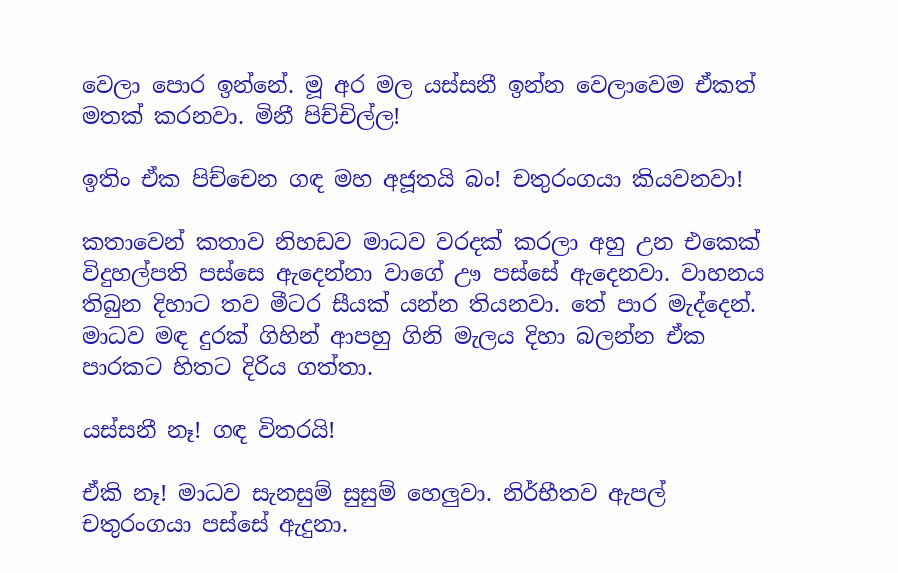වෙලා පොර ඉන්නේ. මූ අර මල යස්සනී ඉන්න වෙලාවෙම ඒකත් මතක් කරනවා. මිනී පිච්චිල්ල!

ඉතිං ඒක පිච්චෙන ගඳ මහ අජූතයි බං! චතුරංගයා කියවනවා!

කතාවෙන් කතාව නිහඩව මාධව වරදක් කරලා අහු උන එකෙක් විදුහල්පති පස්සෙ ඇදෙන්නා වාගේ ඌ පස්සේ ඇදෙනවා. වාහනය තිබුන දිහාට තව මීටර සීයක් යන්න තියනවා. තේ පාර මැද්දෙන්. මාධව මඳ දුරක් ගිහින් ආපහු ගිනි මැලය දිහා බලන්න ඒක පාරකට හිතට දිරිය ගත්තා.

යස්සනී නෑ! ගඳ විතරයි!

ඒකි නෑ! මාධව සැනසුම් සුසුම් හෙලුවා. නිර්භීතව ඇපල් චතුරංගයා පස්සේ ඇදුනා.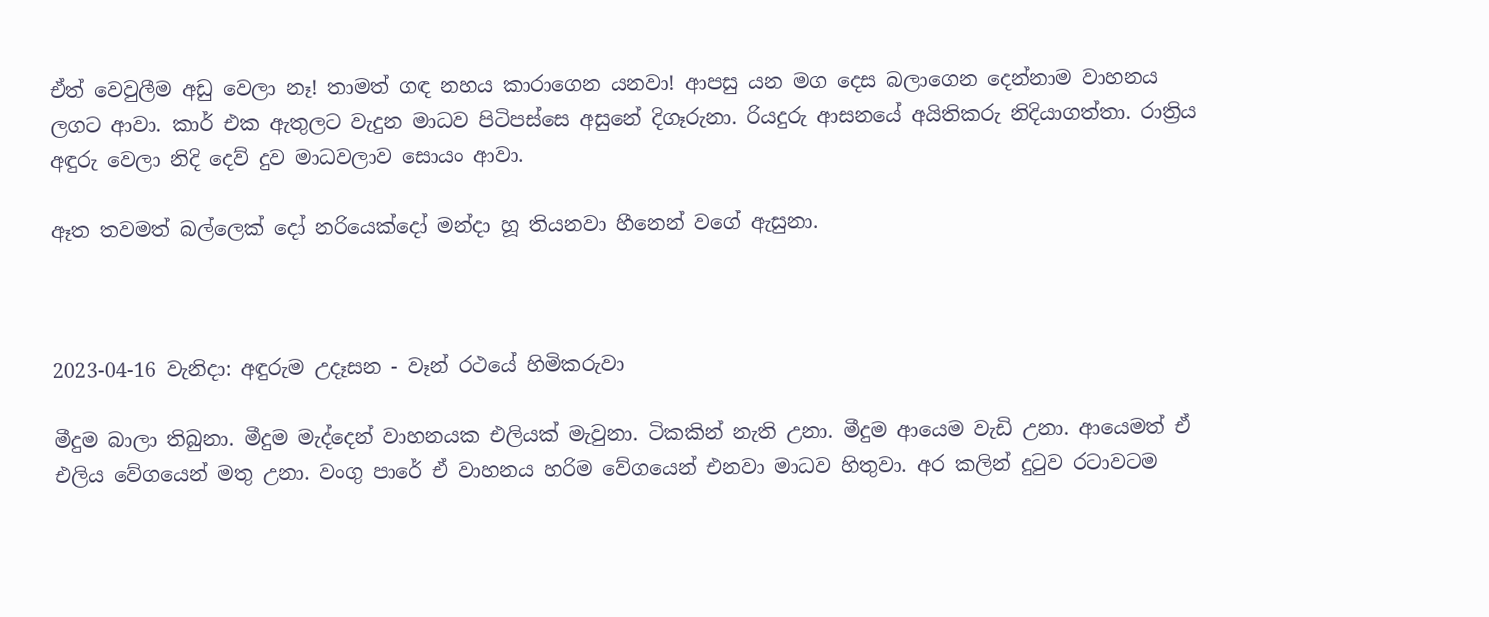ඒත් වෙවුලීම අඩු වෙලා නෑ! තාමත් ගඳ නහය කාරාගෙන යනවා! ආපසු යන මග දෙස බලාගෙන දෙන්නාම වාහනය ලගට ආවා. කාර් එක ඇතුලට වැදුන මාධව පිටිපස්සෙ අසුනේ දිගෑරුනා. රියදුරු ආසනයේ අයිතිකරු නිදියාගත්තා. රාත්‍රිය අඳුරු වෙලා නිදි දෙව් දුව මාධවලාව සොයං ආවා.

ඈත තවමත් බල්ලෙක් දෝ නරියෙක්දෝ මන්දා හූ තියනවා හීනෙන් වගේ ඇසුනා.



2023-04-16 වැනිදා: අඳුරුම උදෑසන - වෑන් රථයේ හිමිකරුවා

මීදුම බාලා තිබුනා. මීදුම මැද්දෙන් වාහනයක එලියක් මැවුනා. ටිකකින් නැති උනා. මීදුම ආයෙම වැඩි උනා. ආයෙමත් ඒ එලිය වේගයෙන් මතු උනා. වංගු පාරේ ඒ වාහනය හරිම වේගයෙන් එනවා මාධව හිතුවා. අර කලින් දුටුව රටාවටම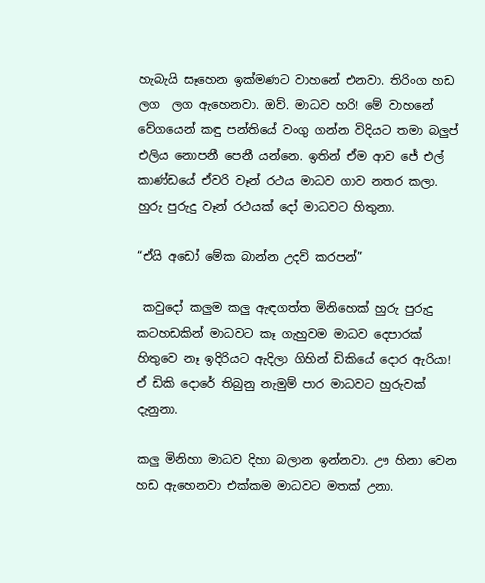හැබැයි සෑහෙන ඉක්මණට වාහනේ එනවා. තිරිංග හඩ ලග  ලග ඇහෙනවා. ඔව්. මාධව හරි! මේ වාහනේ වේගයෙන් කඳු පන්තියේ වංගු ගන්න විදියට තමා බලුප් එලිය නොපනී පෙනී යන්නෙ. ඉතින් ඒම ආව ජේ එල් කාණ්ඩයේ ඒවරි වෑන් රථය මාධව ගාව නතර කලා. හුරු පුරුදු වෑන් රථයක් දෝ මාධවට හිතුනා.

“ඒයි අඩෝ මේක බාන්න උදව් කරපන්”

 කවුදෝ කලුම කලු ඇඳගත්ත මිනිහෙක් හුරු පුරුදු කටහඩකින් මාධවට කෑ ගැහුවම මාධව දෙපාරක් හිතුවෙ නෑ ඉදිරියට ඇදිලා ගිහින් ඩිකියේ දොර ඇරියා! ඒ ඩිකි දොරේ තිබුනු නැමුම් පාර මාධවට හුරුවක් දැනුනා.

කලු මිනිහා මාධව දිහා බලාන ඉන්නවා. ඌ හිනා වෙන හඩ ඇහෙනවා එක්කම මාධවට මතක් උනා.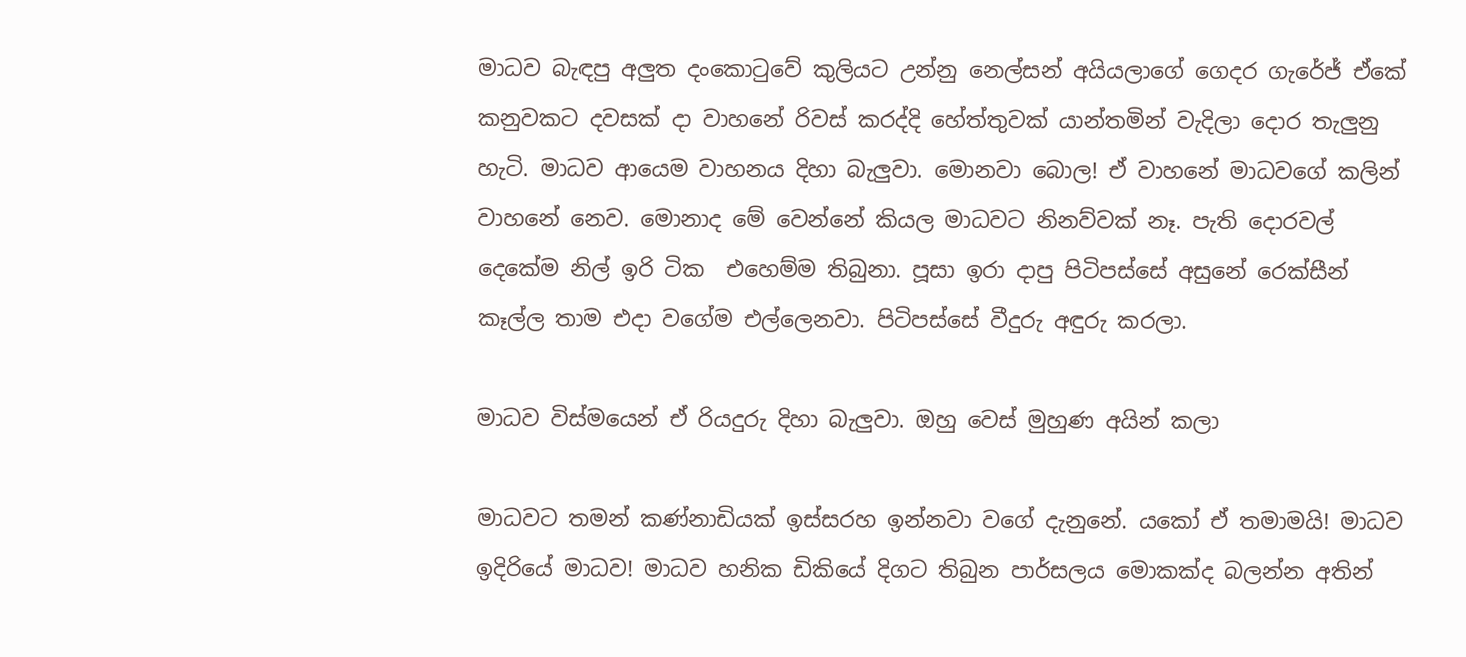මාධව බැඳපු අලුත දංකොටුවේ කුලියට උන්නු නෙල්සන් අයියලාගේ ගෙදර ගැරේජ් ඒකේ කනුවකට දවසක් දා වාහනේ රිවස් කරද්දි හේත්තුවක් යාන්තමින් වැදිලා දොර තැලුනු  හැටි. මාධව ආයෙම වාහනය දිහා බැලුවා. මොනවා බොල! ඒ වාහනේ මාධවගේ කලින් වාහනේ නෙව. මොනාද මේ වෙන්නේ කියල මාධවට නිනව්වක් නෑ. පැති දොරවල් දෙකේම නිල් ඉරි ටික  එහෙම්ම තිබුනා. පූසා ඉරා දාපු පිටිපස්සේ අසුනේ රෙක්සීන් කෑල්ල තාම එදා වගේම එල්ලෙනවා. පිටිපස්සේ වීදුරු අඳුරු කරලා.

මාධව විස්මයෙන් ඒ රියදුරු දිහා බැලුවා. ඔහු වෙස් මුහුණ අයින් කලා

මාධවට තමන් කණ්නාඩියක් ඉස්සරහ ඉන්නවා වගේ දැනුනේ. යකෝ ඒ තමාමයි! මාධව ඉදිරියේ මාධව! මාධව හනික ඩිකියේ දිගට තිබුන පාර්සලය මොකක්ද බලන්න අතින්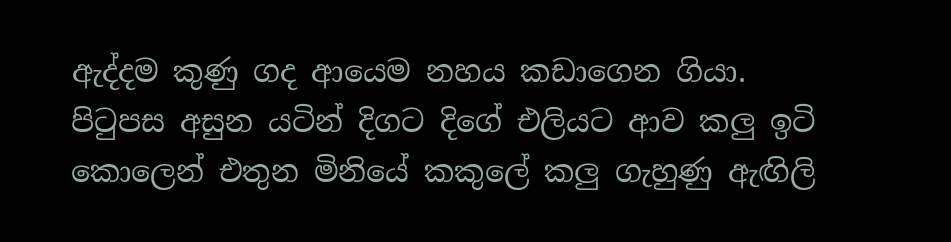ඇද්දම කුණු ගද ආයෙම නහය කඩාගෙන ගියා. පිටුපස අසුන යටින් දිගට දිගේ එලියට ආව කලු ඉටි කොලෙන් එතුන මිනියේ කකුලේ කලු ගැහුණු ඇඟිලි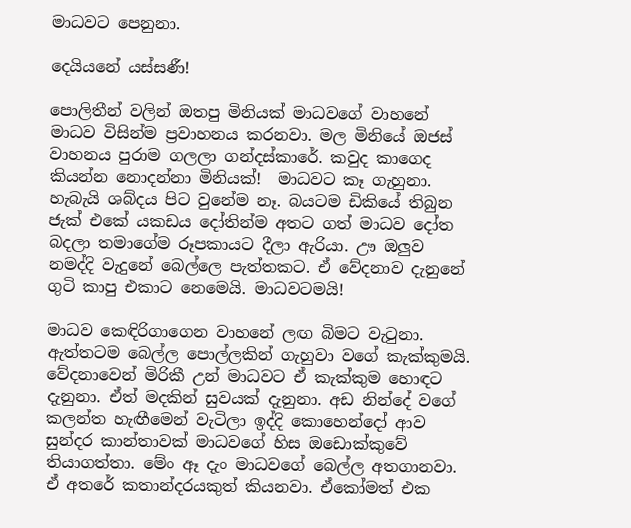මාධවට පෙනුනා.

දෙයියනේ යස්සණී!

පොලිතීන් වලින් ඔතපු මිනියක් මාධවගේ වාහනේ මාධව විසින්ම ප්‍රවාහනය කරනවා. මල මිනියේ ඔජස් වාහනය පුරාම ගලලා ගන්දස්කාරේ. කවුද කාගෙද කියන්න නොදන්නා මිනියක්!  මාධවට කෑ ගැහුනා. හැබැයි ශබ්දය පිට වුනේම නෑ. බයටම ඩිකියේ තිබුන ජැක් එකේ යකඩය දෝතින්ම අතට ගත් මාධව දෝත බදලා තමාගේම රූපකායට දීලා ඇරියා. ඌ ඔලුව නමද්දි වැදුනේ බෙල්ලෙ පැත්තකට. ඒ වේදනාව දැනුනේ ගුටි කාපු එකාට නෙමෙයි. මාධවටමයි!

මාධව කෙඳිරිගාගෙන වාහනේ ලඟ බිමට වැටුනා. ඇත්තටම බෙල්ල පොල්ලකින් ගැහුවා වගේ කැක්කුමයි. වේදනාවෙන් මිරිකී උන් මාධවට ඒ කැක්කුම හොඳට දැනුනා. ඒත් මදකින් සුවයක් දැනුනා. අඩ නින්දේ වගේ කලන්ත හැඟීමෙන් වැටිලා ඉද්දි කොහෙන්දෝ ආව සුන්දර කාන්තාවක් මාධවගේ හිස ඔඩොක්කුවේ තියාගත්තා. මේං ඈ දැං මාධවගේ බෙල්ල අතගානවා. ඒ අතරේ කතාන්දරයකුත් කියනවා. ඒකෝමත් එක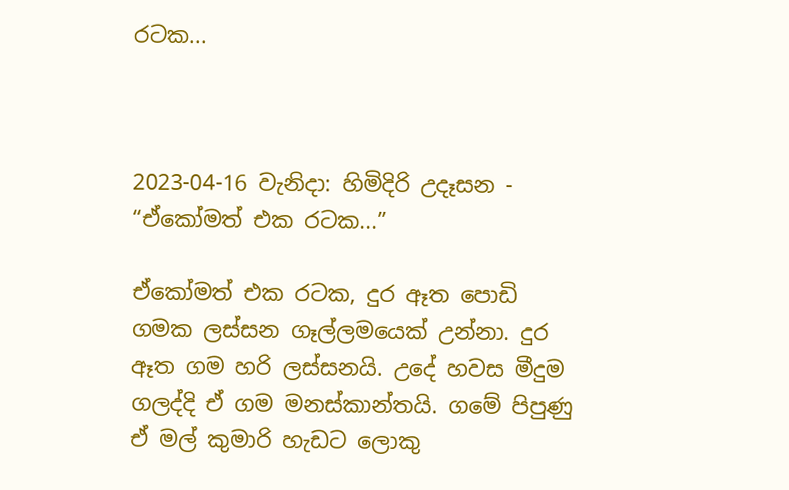රටක...



2023-04-16 වැනිදා: හිමිදිරි උදෑසන - “ඒකෝමත් එක රටක...”

ඒකෝමත් එක රටක, දුර ඈත පොඩි ගමක ලස්සන ගෑල්ලමයෙක් උන්නා. දුර ඈත ගම හරි ලස්සනයි. උදේ හවස මීදුම ගලද්දි ඒ ගම මනස්කාන්තයි. ගමේ පිපුණු ඒ මල් කුමාරි හැඩට ලොකු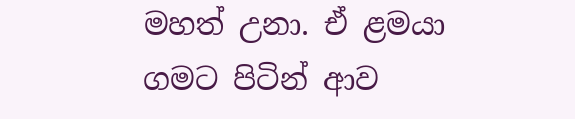මහත් උනා. ඒ ළමයා ගමට පිටින් ආව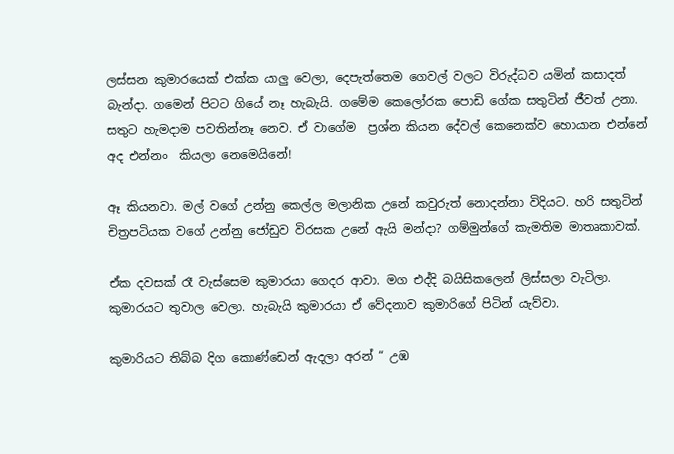ලස්සන කුමාරයෙක් එක්ක යාලු වෙලා, දෙපැත්තෙම ගෙවල් වලට විරුද්ධව යමින් කසාදත් බැන්දා. ගමෙන් පිටට ගියේ නෑ හැබැයි. ගමේම කෙලෝරක පොඩි ගේක සතුටින් ජීවත් උනා. සතුට හැමදාම පවතින්නෑ නෙව. ඒ වාගේම  ප්‍රශ්න කියන දේවල් කෙනෙක්ව හොයාන එන්නේ අද එන්නං  කියලා නෙමෙයිනේ!

ඈ කියනවා. මල් වගේ උන්නු කෙල්ල මලානික උනේ කවුරුත් නොදන්නා විදියට. හරි සතුටින් චිත්‍රපටියක වගේ උන්නු ජෝඩුව විරසක උනේ ඇයි මන්දා? ගම්මුන්ගේ කැමතිම මාතෘකාවක්.

ඒක දවසක් රෑ වැස්සෙම කුමාරයා ගෙදර ආවා. මග එද්දි බයිසිකලෙන් ලිස්සලා වැටිලා. කුමාරයට තුවාල වෙලා. හැබැයි කුමාරයා ඒ වේදනාව කුමාරිගේ පිටින් යැව්වා.

කුමාරියට තිබ්බ දිග කොණ්ඩෙන් ඇදලා අරන් “ උඹ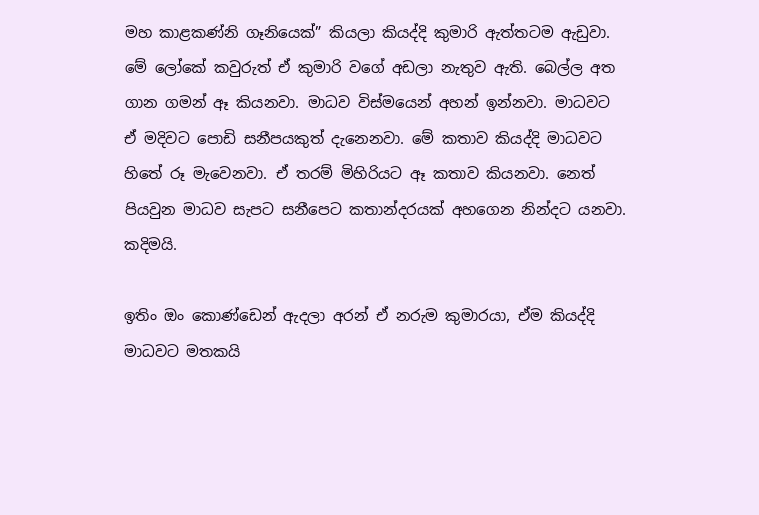මහ කාළකණ්නි ගෑනියෙක්” කියලා කියද්දි කුමාරි ඇත්තටම ඇඩුවා. මේ ලෝකේ කවුරුත් ඒ කුමාරි වගේ අඩලා නැතුව ඇති. බෙල්ල අත ගාන ගමන් ඈ කියනවා. මාධව විස්මයෙන් අහන් ඉන්නවා. මාධවට ඒ මදිවට පොඩි සනීපයකුත් දැනෙනවා. මේ කතාව කියද්දි මාධවට හිතේ රූ මැවෙනවා. ඒ තරම් මිහිරියට ඈ කතාව කියනවා. නෙත් පියවුන මාධව සැපට සනීපෙට කතාන්දරයක් අහගෙන නින්දට යනවා. කදිමයි.

ඉතිං ඔං කොණ්ඩෙන් ඇදලා අරන් ඒ නරුම කුමාරයා, ඒම කියද්දි මාධවට මතකයි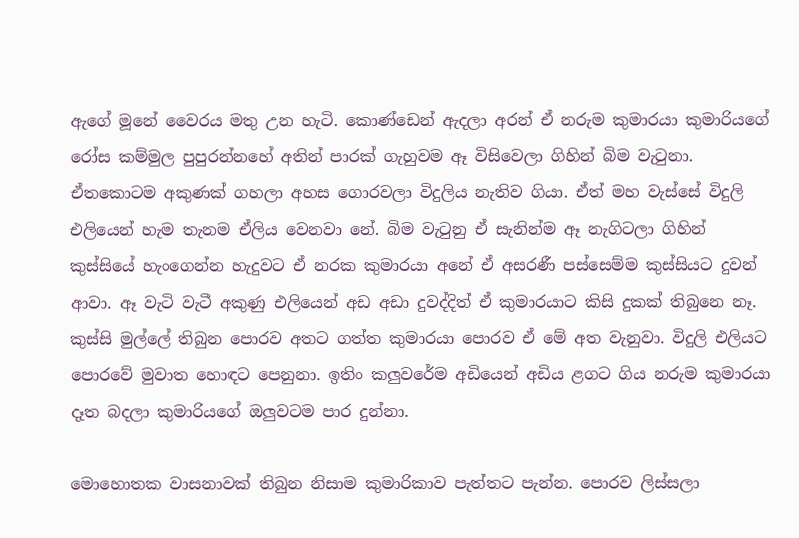ඇගේ මූනේ වෛරය මතු උන හැටි. කොණ්ඩෙන් ඇදලා අරන් ඒ නරුම කුමාරයා කුමාරියගේ රෝස කම්මුල පුපුරන්නහේ අතින් පාරක් ගැහුවම ඈ විසිවෙලා ගිහින් බිම වැටුනා. ඒතකොටම අකුණක් ගහලා අහස ගොරවලා විදුලිය නැතිව ගියා. ඒත් මහ වැස්සේ විදුලි එලියෙන් හැම තැනම ඒලිය වෙනවා නේ. බිම වැටුනු ඒ සැනින්ම ඈ නැගිටලා ගිහින් කුස්සියේ හැංගෙන්න හැදුවට ඒ නරක කුමාරයා අනේ ඒ අසරණී පස්සෙම්ම කුස්සියට දුවන් ආවා. ඈ වැටි වැටී අකුණු එලියෙන් අඩ අඩා දුවද්දිත් ඒ කුමාරයාට කිසි දුකක් තිබුනෙ නෑ. කුස්සි මුල්ලේ තිබුන පොරව අතට ගත්ත කුමාරයා පොරව ඒ මේ අත වැනුවා. විදුලි එලියට පොරවේ මුවාත හොඳට පෙනුනා. ඉතිං කලුවරේම අඩියෙන් අඩිය ළගට ගිය නරුම කුමාරයා දෑත බදලා කුමාරියගේ ඔලුවටම පාර දුන්නා.

මොහොතක වාසනාවක් තිබුන නිසාම කුමාරිකාව පැත්තට පැන්න. පොරව ලිස්සලා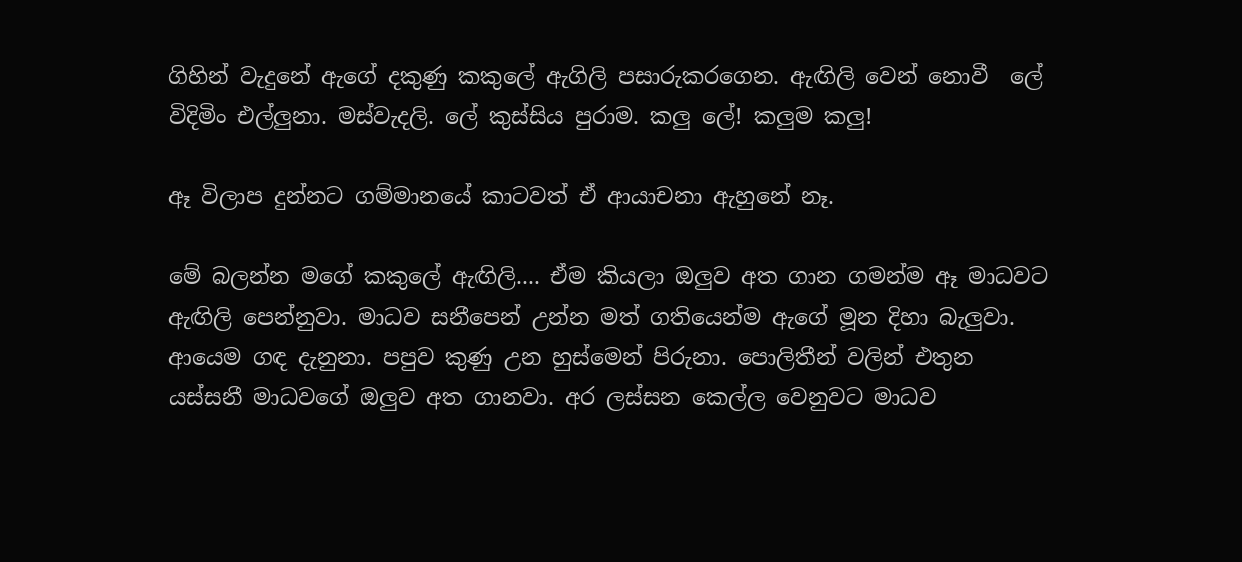ගිහින් වැදුනේ ඇගේ දකුණු කකුලේ ඇගිලි පසාරුකරගෙන. ඇඟිලි වෙන් නොවී  ලේ විදිමිං එල්ලුනා. මස්වැදලි. ලේ කුස්සිය පුරාම. කලු ලේ! කලුම කලු!

ඈ විලාප දුන්නට ගම්මානයේ කාටවත් ඒ ආයාචනා ඇහුනේ නෑ.

මේ බලන්න මගේ කකුලේ ඇඟිලි.... ඒම කියලා ඔලුව අත ගාන ගමන්ම ඈ මාධවට ඇඟිලි පෙන්නුවා. මාධව සනීපෙන් උන්න මත් ගතියෙන්ම ඇගේ මූන දිහා බැලුවා. ආයෙම ගඳ දැනුනා. පපුව කුණු උන හුස්මෙන් පිරුනා. පොලිතීන් වලින් එතුන යස්සනී මාධවගේ ඔලුව අත ගානවා. අර ලස්සන කෙල්ල වෙනුවට මාධව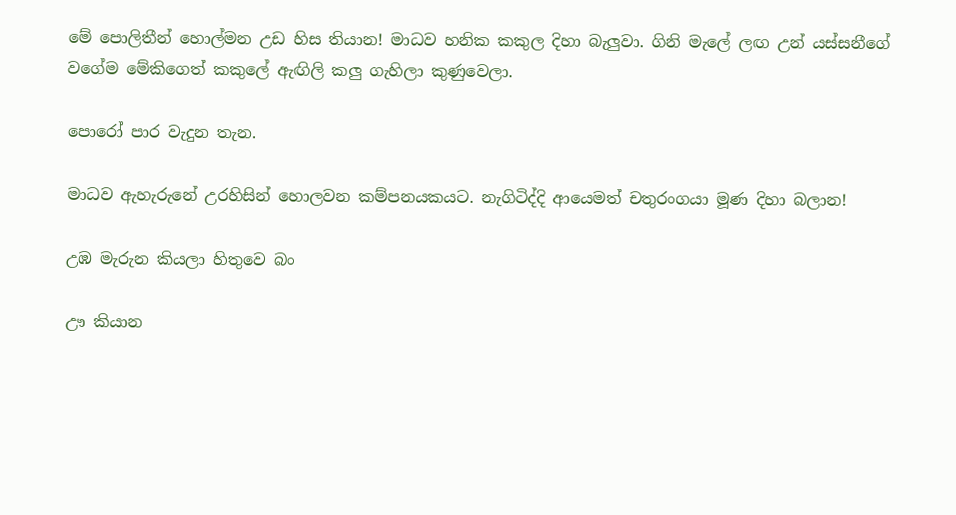මේ පොලිතීන් හොල්මන උඩ හිස තියාන! මාධව හනික කකුල දිහා බැලුවා. ගිනි මැලේ ලඟ උන් යස්සනීගේ වගේම මේකිගෙත් කකුලේ ඇඟිලි කලු ගැහිලා කුණුවෙලා.

පොරෝ පාර වැදුන තැන.

මාධව ඇහැරුනේ උරහිසින් හොලවන කම්පනයකයට. නැගිටිද්දි ආයෙමත් චතුරංගයා මූණ දිහා බලාන!

උඹ මැරුන කියලා හිතුවෙ බං

ඌ කියාන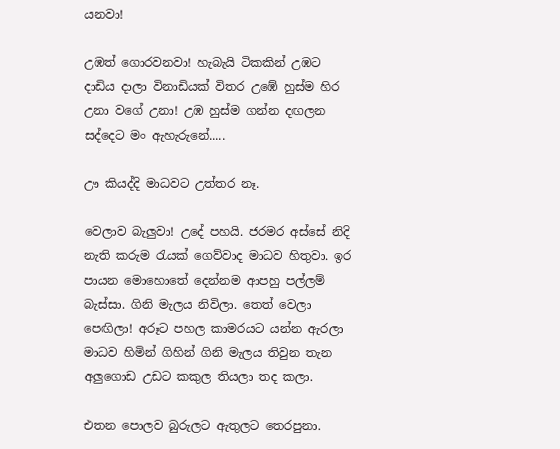යනවා!

උඹත් ගොරවනවා! හැබැයි ටිකකින් උඹට දාඩිය දාලා විනාඩියක් විතර උඹේ හුස්ම හිර උනා වගේ උනා! උඹ හුස්ම ගන්න දඟලන සද්දෙට මං ඇහැරුනේ.....

ඌ කියද්දි මාධවට උත්තර නෑ.

වෙලාව බැලුවා! උදේ පහයි. ජරමර අස්සේ නිදි නැති කරුම රැයක් ගෙව්වාද මාධව හිතුවා. ඉර පායන මොහොතේ දෙන්නම ආපහු පල්ලම් බැස්සා. ගිනි මැලය නිවිලා. තෙත් වෙලා පෙඟිලා! අරූට පහල කාමරයට යන්න ඇරලා මාධව හිමින් ගිහින් ගිනි මැලය තිවුන තැන අලුගොඩ උඩට කකුල තියලා තද කලා.

එතන පොලව බුරුලට ඇතුලට තෙරපුනා.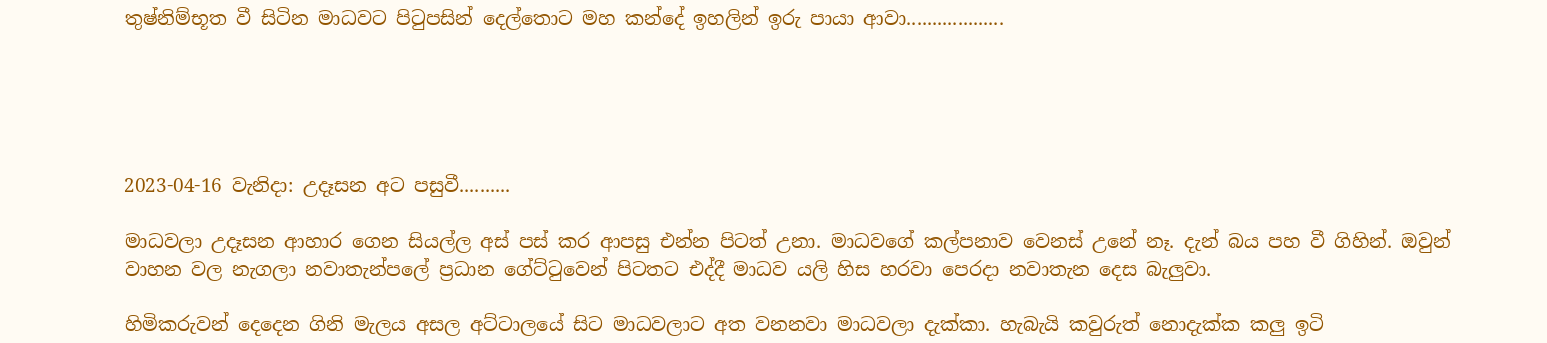තුෂ්නිම්භූත වී සිටින මාධවට පිටුපසින් දෙල්තොට මහ කන්දේ ඉහලින් ඉරු පායා ආවා...................





2023-04-16 වැනිදා: උදෑසන අට පසුවී..........

මාධවලා උදෑසන ආහාර ගෙන සියල්ල අස් පස් කර ආපසු එන්න පිටත් උනා. මාධවගේ කල්පනාව වෙනස් උනේ නෑ. දැන් බය පහ වී ගිහින්. ඔවුන් වාහන වල නැගලා නවාතැන්පලේ ප්‍රධාන ගේට්ටුවෙන් පිටතට එද්දී මාධව යලි හිස හරවා පෙරදා නවාතැන දෙස බැලුවා.

හිමිකරුවන් දෙදෙන ගිනි මැලය අසල අට්ටාලයේ සිට මාධවලාට අත වනනවා මාධවලා දැක්කා. හැබැයි කවුරුත් නොදැක්ක කලු ඉටි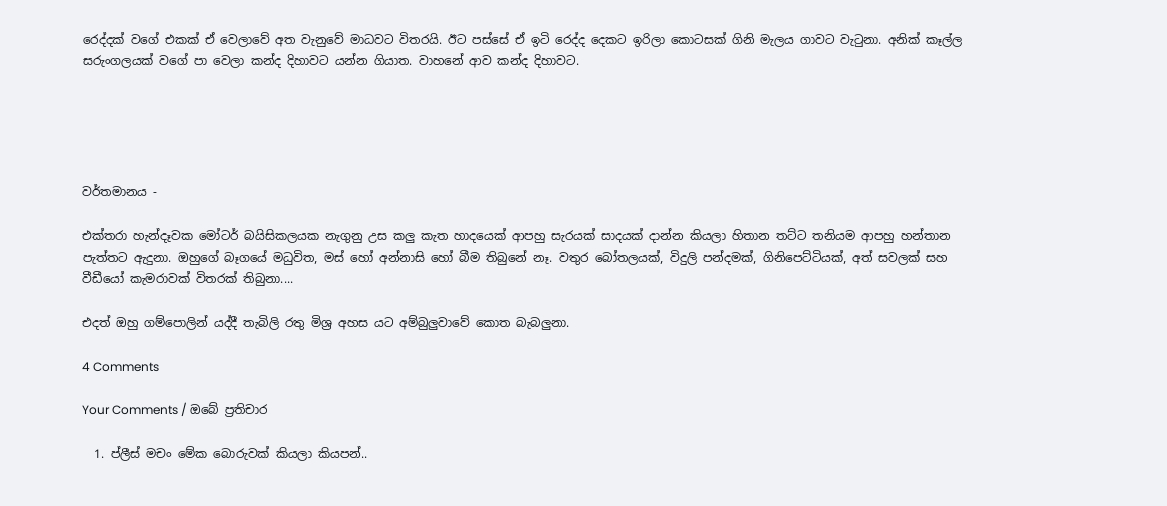රෙද්දක් වගේ එකක් ඒ වෙලාවේ අත වැනුවේ මාධවට විතරයි. ඊට පස්සේ ඒ ඉටි රෙද්ද දෙකට ඉරිලා කොටසක් ගිනි මැලය ගාවට වැටුනා. අනික් කෑල්ල සරුංගලයක් වගේ පා වෙලා කන්ද දිහාවට යන්න ගියාත. වාහනේ ආව කන්ද දිහාවට.





වර්තමානය -

එක්තරා හැන්දෑවක මෝටර් බයිසිකලයක නැගුනු උස කලු කැත හාදයෙක් ආපහු සැරයක් සාදයක් දාන්න කියලා හිතාන තට්ට තනියම ආපහු හන්තාන පැත්තට ඇදුනා. ඔහුගේ බෑගයේ මධුවිත, මස් හෝ අන්නාසි හෝ බීම තිබුනේ නෑ. වතුර බෝතලයක්, විදුලි පන්දමක්, ගිනිපෙට්ටියක්, අත් සවලක් සහ වීඩීයෝ කැමරාවක් විතරක් තිබුනා....

එදත් ඔහු ගම්පොලින් යද්දී තැබිලි රතු මිශ්‍ර අහස යට අම්බුලුවාවේ කොත බැබලුනා.

4 Comments

Your Comments / ඔබේ ප්‍රතිචාර

  1. ප්ලීස් මචං මේක බොරුවක් කියලා කියපන්..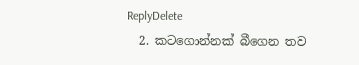ReplyDelete
  2. කටගොන්නක් බීගෙන තව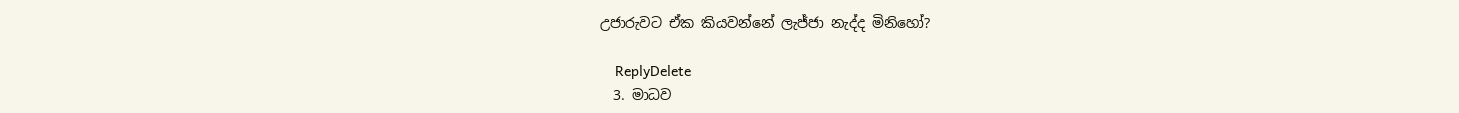උජාරුවට ඒක කියවන්නේ ලැජ්ජා නැද්ද මිනිහෝ?

    ReplyDelete
  3. මාධව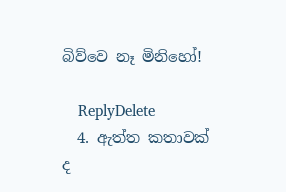බිව්වෙ නෑ මිනිහෝ!

    ReplyDelete
  4. ඇත්ත කතාවක් ද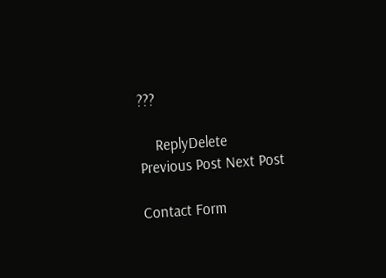???

    ReplyDelete
Previous Post Next Post

Contact Form